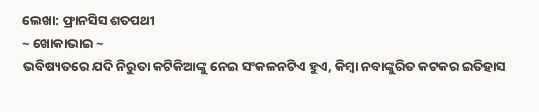ଲେଖା: ଫ୍ରାନସିସ ଶତପଥୀ
~ ଖୋକାଭାଇ ~
ଭବିଷ୍ୟତରେ ଯଦି ନିରୁତା କଟିକିଆଙ୍କୁ ନେଇ ସଂକଳନଟିଏ ହୁଏ, କିମ୍ବା ନବାଙ୍କୁରିତ କଟକର ଇତିହାସ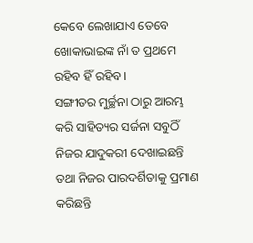କେବେ ଲେଖାଯାଏ ତେବେ ଖୋକାଭାଇଙ୍କ ନାଁ ତ ପ୍ରଥମେ ରହିବ ହିଁ ରହିବ।
ସଙ୍ଗୀତର ମୁର୍ଚ୍ଛନା ଠାରୁ ଆରମ୍ଭ କରି ସାହିତ୍ୟର ସର୍ଜନା ସବୁଠିଁ ନିଜର ଯାଦୁକରୀ ଦେଖାଇଛନ୍ତି ତଥା ନିଜର ପାରଦର୍ଶିତାକୁ ପ୍ରମାଣ କରିଛନ୍ତି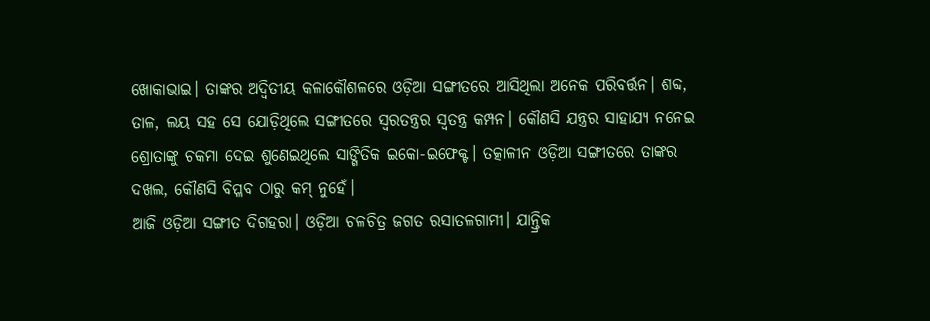ଖୋକାଭାଇ। ତାଙ୍କର ଅଦ୍ଵିତୀୟ କଳାକୌଶଳରେ ଓଡ଼ିଆ ସଙ୍ଗୀତରେ ଆସିଥିଲା ଅନେକ ପରିବର୍ତ୍ତନ। ଶବ୍ଦ, ତାଳ, ଲୟ ସହ ସେ ଯୋଡ଼ିଥିଲେ ସଙ୍ଗୀତରେ ସ୍ୱରତନ୍ତ୍ରର ସ୍ୱତନ୍ତ୍ର କମ୍ପନ। କୌଣସି ଯନ୍ତ୍ରର ସାହାଯ୍ୟ ନନେଇ ଶ୍ରୋତାଙ୍କୁ ଚକମା ଦେଇ ଶୁଣେଇଥିଲେ ସାଙ୍ଗିତିକ ଇକୋ-ଇଫେକ୍ଟ। ତତ୍କାଳୀନ ଓଡ଼ିଆ ସଙ୍ଗୀତରେ ତାଙ୍କର ଦଖଲ, କୌଣସି ବିପ୍ଳବ ଠାରୁ କମ୍ ନୁହେଁ।
ଆଜି ଓଡ଼ିଆ ସଙ୍ଗୀତ ଦିଗହରା। ଓଡ଼ିଆ ଚଳଚିତ୍ର ଜଗତ ରସାତଳଗାମୀ। ଯାନ୍ତ୍ରିକ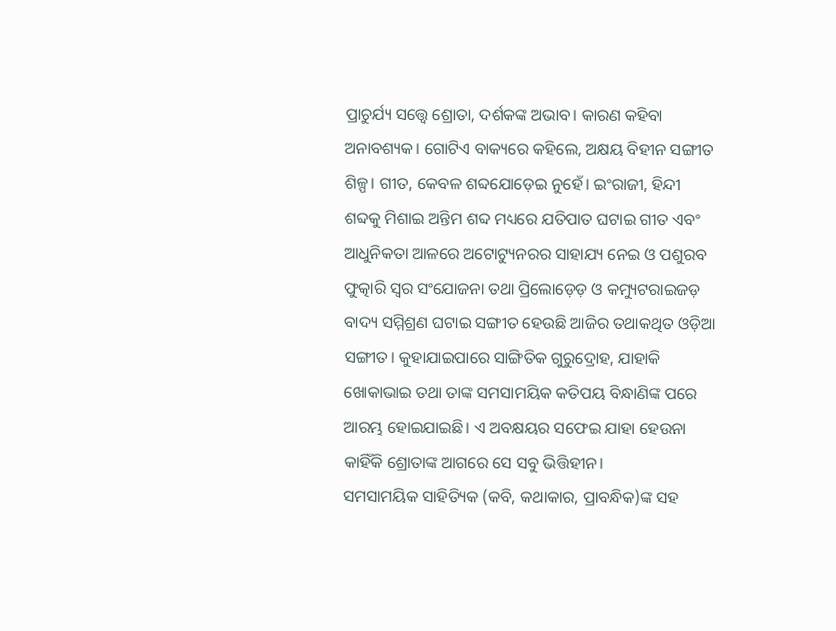ପ୍ରାଚୁର୍ଯ୍ୟ ସତ୍ତ୍ୱେ ଶ୍ରୋତା, ଦର୍ଶକଙ୍କ ଅଭାବ। କାରଣ କହିବା ଅନାବଶ୍ୟକ। ଗୋଟିଏ ବାକ୍ୟରେ କହିଲେ, ଅକ୍ଷୟ ବିହୀନ ସଙ୍ଗୀତ ଶିଳ୍ପ। ଗୀତ, କେବଳ ଶବ୍ଦଯୋଡ଼େଇ ନୁହେଁ। ଇଂରାଜୀ, ହିନ୍ଦୀ ଶବ୍ଦକୁ ମିଶାଇ ଅନ୍ତିମ ଶବ୍ଦ ମଧ୍ୟରେ ଯତିପାତ ଘଟାଇ ଗୀତ ଏବଂ ଆଧୁନିକତା ଆଳରେ ଅଟୋଟ୍ୟୁନରର ସାହାଯ୍ୟ ନେଇ ଓ ପଶୁରବ ଫୁତ୍କାରି ସ୍ୱର ସଂଯୋଜନା ତଥା ପ୍ରିଲୋଡ଼େଡ଼ ଓ କମ୍ୟୁଟରାଇଜଡ଼ ବାଦ୍ୟ ସମ୍ମିଶ୍ରଣ ଘଟାଇ ସଙ୍ଗୀତ ହେଉଛି ଆଜିର ତଥାକଥିତ ଓଡ଼ିଆ ସଙ୍ଗୀତ। କୁହାଯାଇପାରେ ସାଙ୍ଗିତିକ ଗୁରୁଦ୍ରୋହ, ଯାହାକି ଖୋକାଭାଇ ତଥା ତାଙ୍କ ସମସାମୟିକ କତିପୟ ବିନ୍ଧାଣିଙ୍କ ପରେ ଆରମ୍ଭ ହୋଇଯାଇଛି। ଏ ଅବକ୍ଷୟର ସଫେଇ ଯାହା ହେଉନା କାହିଁକି ଶ୍ରୋତାଙ୍କ ଆଗରେ ସେ ସବୁ ଭିତ୍ତିହୀନ।
ସମସାମୟିକ ସାହିତ୍ୟିକ (କବି, କଥାକାର, ପ୍ରାବନ୍ଧିକ)ଙ୍କ ସହ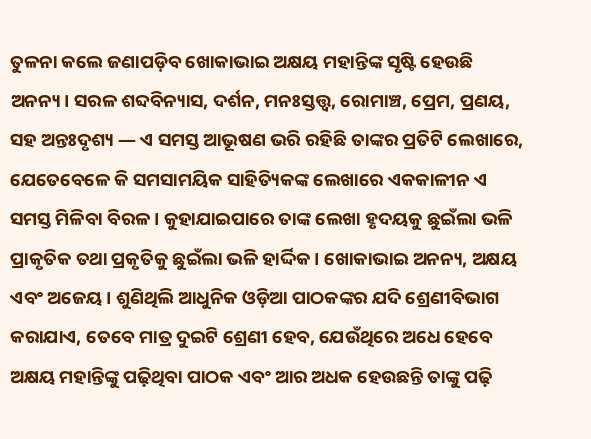ତୁଳନା କଲେ ଜଣାପଡ଼ିବ ଖୋକାଭାଇ ଅକ୍ଷୟ ମହାନ୍ତିଙ୍କ ସୃଷ୍ଟି ହେଉଛି ଅନନ୍ୟ। ସରଳ ଶବ୍ଦବିନ୍ୟାସ, ଦର୍ଶନ, ମନଃସ୍ତତ୍ତ୍ୱ, ରୋମାଞ୍ଚ, ପ୍ରେମ, ପ୍ରଣୟ, ସହ ଅନ୍ତଃଦୃଶ୍ୟ ― ଏ ସମସ୍ତ ଆଭୂଷଣ ଭରି ରହିଛି ତାଙ୍କର ପ୍ରତିଟି ଲେଖାରେ, ଯେତେବେଳେ କି ସମସାମୟିକ ସାହିତ୍ୟିକଙ୍କ ଲେଖାରେ ଏକକାଳୀନ ଏ ସମସ୍ତ ମିଳିବା ବିରଳ। କୁହାଯାଇପାରେ ତାଙ୍କ ଲେଖା ହୃଦୟକୁ ଛୁଇଁଲା ଭଳି ପ୍ରାକୃତିକ ତଥା ପ୍ରକୃତିକୁ ଛୁଇଁଲା ଭଳି ହାର୍ଦ୍ଦିକ। ଖୋକାଭାଇ ଅନନ୍ୟ, ଅକ୍ଷୟ ଏବଂ ଅଜେୟ। ଶୁଣିଥିଲି ଆଧୁନିକ ଓଡ଼ିଆ ପାଠକଙ୍କର ଯଦି ଶ୍ରେଣୀବିଭାଗ କରାଯାଏ, ତେବେ ମାତ୍ର ଦୁଇଟି ଶ୍ରେଣୀ ହେବ, ଯେଉଁଥିରେ ଅଧେ ହେବେ ଅକ୍ଷୟ ମହାନ୍ତିଙ୍କୁ ପଢ଼ିଥିବା ପାଠକ ଏବଂ ଆର ଅଧକ ହେଉଛନ୍ତି ତାଙ୍କୁ ପଢ଼ି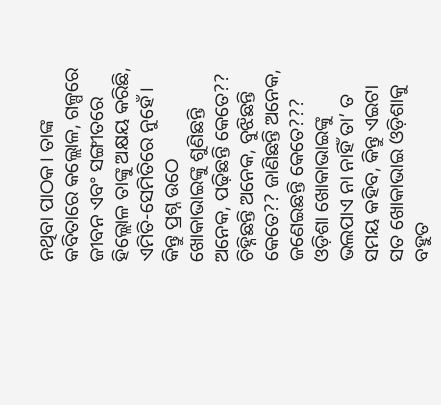ନଥିବା ପାଠକ। ତାଙ୍କ କବିତାରେ କଲ୍ଲୋଳ, ଗଳ୍ପରେ ଜୀବନ ଏବଂ ସଙ୍ଗୀତରେ ହିଲ୍ଲୋଳ ତାଙ୍କୁ ଅକ୍ଷୟ କରିଛି, ଏମିତି-ସେମିତିରେ ନୁହେଁ। କିନ୍ତୁ ପ୍ରଶ୍ନ ଉଠେ ଖୋକାଭାଇଙ୍କୁ ଶୁଣିଛନ୍ତି ଅନେକ, ପଢ଼ିଛନ୍ତି କେତେ?? ଚିହ୍ନିଛନ୍ତି ଅନେକ, ବୁଝିଛନ୍ତି କେତେ?? ଜାଣିଛନ୍ତି ଅନେକ, ଜଣେଇଛନ୍ତି କେତେ???
ଓଡ଼ିଶା ଖୋକାଭାଇଙ୍କୁ ଭଲପାଏ ନା ନାହିଁ ତା’ ତ ସମୟ କହିବ, କିନ୍ତୁ ଏଇଟା ସତ ଖୋକାଭାଇ ଓଡ଼ିଶାକୁ ବହୁତ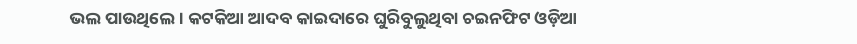ଭଲ ପାଉଥିଲେ। କଟକିଆ ଆଦବ କାଇଦାରେ ଘୁରିବୁଲୁଥିବା ଚଇନଫିଟ ଓଡ଼ିଆ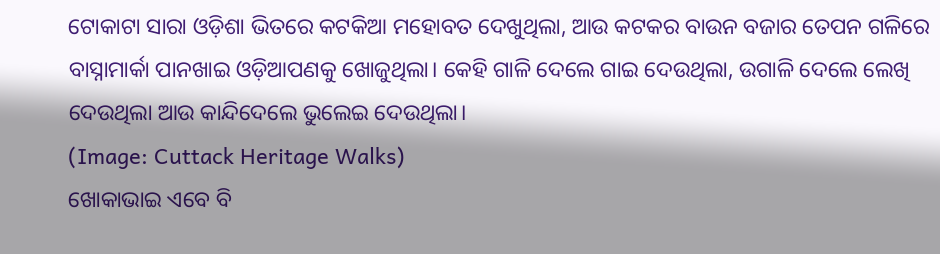ଟୋକାଟା ସାରା ଓଡ଼ିଶା ଭିତରେ କଟକିଆ ମହୋବତ ଦେଖୁଥିଲା, ଆଉ କଟକର ବାଉନ ବଜାର ତେପନ ଗଳିରେ ବାସ୍ନାମାର୍କା ପାନଖାଇ ଓଡ଼ିଆପଣକୁ ଖୋଜୁଥିଲା। କେହି ଗାଳି ଦେଲେ ଗାଇ ଦେଉଥିଲା, ଉଗାଳି ଦେଲେ ଲେଖି ଦେଉଥିଲା ଆଉ କାନ୍ଦିଦେଲେ ଭୁଲେଇ ଦେଉଥିଲା।
(Image: Cuttack Heritage Walks)
ଖୋକାଭାଇ ଏବେ ବି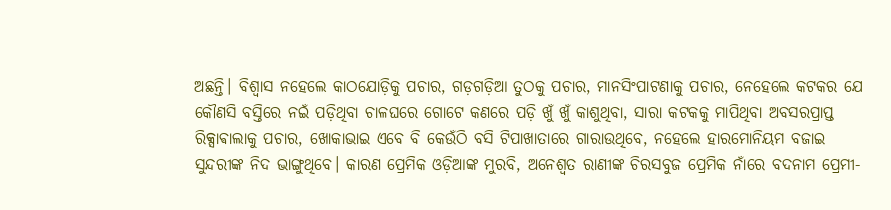ଅଛନ୍ତି। ବିଶ୍ୱାସ ନହେଲେ କାଠଯୋଡ଼ିକୁ ପଚାର, ଗଡ଼ଗଡ଼ିଆ ତୁଠକୁ ପଚାର, ମାନସିଂପାଟଣାକୁ ପଚାର, ନେହେଲେ କଟକର ଯେ କୌଣସି ବସ୍ତିରେ ନଇଁ ପଡ଼ିଥିବା ଚାଳଘରେ ଗୋଟେ କଣରେ ପଡ଼ି ଖୁଁ ଖୁଁ କାଶୁଥିବା, ସାରା କଟକକୁ ମାପିଥିବା ଅବସରପ୍ରାପ୍ତ ରିକ୍ସାଵାଲାକୁ ପଚାର, ଖୋକାଭାଇ ଏବେ ବି କେଉଁଠି ବସି ଟିପାଖାତାରେ ଗାରାଉଥିବେ, ନହେଲେ ହାରମୋନିୟମ ବଜାଇ ସୁନ୍ଦରୀଙ୍କ ନିଦ ଭାଙ୍ଗୁଥିବେ। କାରଣ ପ୍ରେମିକ ଓଡ଼ିଆଙ୍କ ମୁରବି, ଅନେଶ୍ୱତ ରାଣୀଙ୍କ ଚିରସବୁଜ ପ୍ରେମିକ ନାଁରେ ବଦନାମ ପ୍ରେମୀ-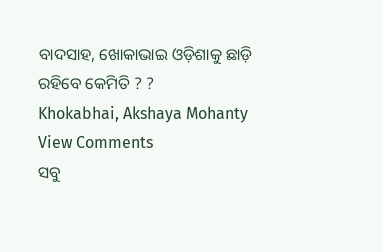ବାଦସାହ, ଖୋକାଭାଇ ଓଡ଼ିଶାକୁ ଛାଡ଼ି ରହିବେ କେମିତି ? ?
Khokabhai, Akshaya Mohanty
View Comments
ସବୁ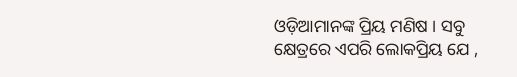ଓଡ଼ିଆମାନଙ୍କ ପ୍ରିୟ ମଣିଷ । ସବୁ କ୍ଷେତ୍ରରେ ଏପରି ଲୋକପ୍ରିୟ ଯେ ,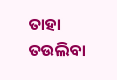ତାହା ତଉଲିବା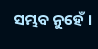ସମ୍ଭବ ନୁହେଁ ।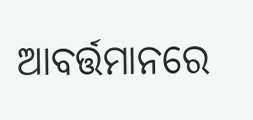ଆବର୍ତ୍ତମାନରେ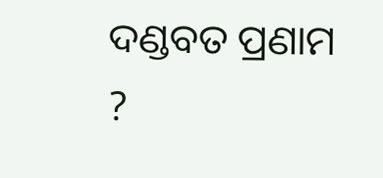ଦଣ୍ଡବତ ପ୍ରଣାମ ?